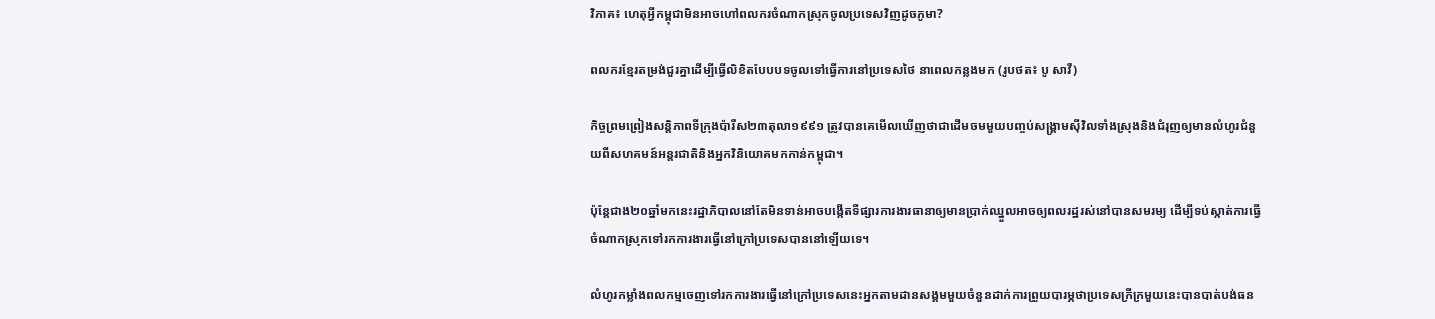វិភាគ៖ ហេតុអ្វីកម្ពុជាមិនអាចហៅពលករចំណាកស្រុកចូលប្រទេសវិញដូចភូមា?

ពលករខ្មែរតម្រង់ជួរគ្នាដើម្បីធ្វើលិខិតបែបបទចូលទៅធ្វើការនៅប្រទេសថៃ នាពេលកន្លងមក (រូបថត៖ បូ សាវី)

កិច្ចព្រមព្រៀងសន្តិភាពទីក្រុងប៉ារីស២៣តុលា១៩៩១ ត្រូវបានគេមើលឃើញថាជាដើមចមមួយបញ្ចប់សង្គ្រាមស៊ីវិលទាំងស្រុងនិងជំរុញឲ្យមានលំហូរជំនួយពីសហគមន៍អន្តរជាតិនិងអ្នកវិនិយោគមកកាន់កម្ពុជា។

ប៉ុន្តែជាង២០ឆ្នាំមកនេះរដ្ឋាភិបាលនៅតែមិនទាន់អាចបង្កើតទីផ្សារការងារធានាឲ្យមានប្រាក់ឈ្នួលអាចឲ្យពលរដ្ឋរស់នៅបានសមរម្យ ដើម្បីទប់ស្កាត់ការធ្វើចំណាកស្រុកទៅរកការងារធ្វើនៅក្រៅប្រទេសបាននៅឡើយទេ។

លំហូរកម្លាំងពលកម្មចេញទៅរកការងារធ្វើនៅក្រៅប្រទេសនេះអ្នកតាមដានសង្គមមួយចំនួនដាក់ការព្រួយបារម្ភថាប្រទេសក្រីក្រមួយនេះបានបាត់បង់ធន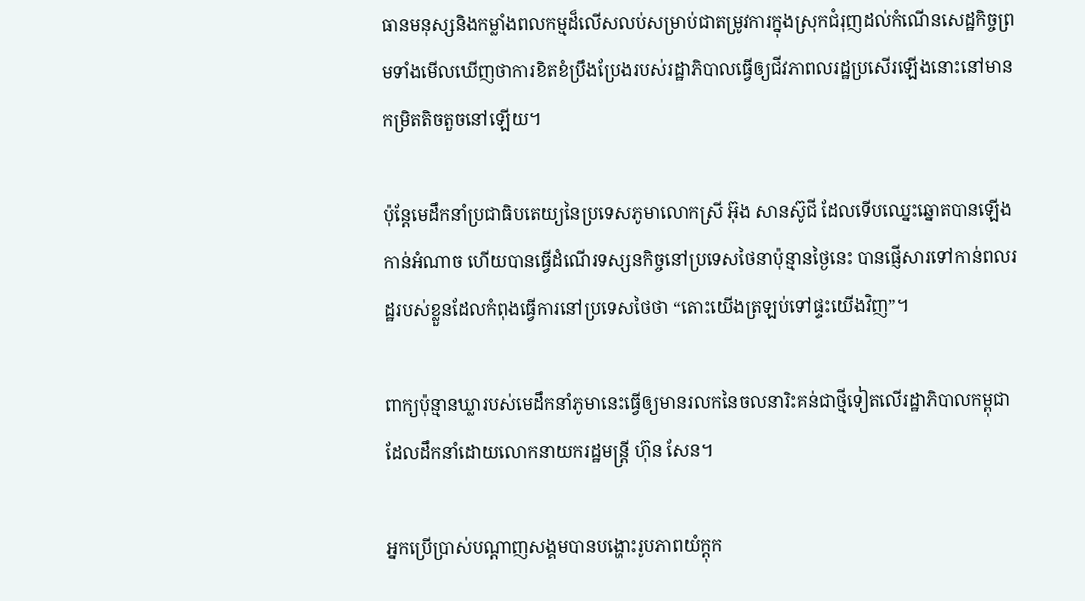ធានមនុស្សនិងកម្លាំងពលកម្មដ៏លើសលប់សម្រាប់ជាតម្រូវការក្នុងស្រុកជំរុញដល់កំណើនសេដ្ឋកិច្ចព្រមទាំងមើលឃើញថាការខិតខំប្រឹងប្រែងរបស់រដ្ឋាភិបាលធ្វើឲ្យជីវភាពលរដ្ឋប្រសើរឡើងនោះនៅមានកម្រិតតិចតួចនៅឡើយ។

ប៉ុន្តែមេដឹកនាំប្រជាធិបតេយ្យនៃប្រទេសភូមាលោកស្រី អ៊ុង សានស៊ូជី ដែលទើបឈ្នេះឆ្នោតបានឡើងកាន់អំណាច ហើយបានធ្វើដំណើរទស្សនកិច្ចនៅប្រទេសថៃនាប៉ុន្មានថ្ងៃនេះ បានផ្ញើសារទៅកាន់ពលរដ្ឋរបស់ខ្លួនដែលកំពុងធ្វើការនៅប្រទេសថៃថា “តោះយើងត្រឡប់ទៅផ្ទះយើងវិញ”។

ពាក្យប៉ុន្មានឃ្លារបស់មេដឹកនាំភូមានេះធ្វើឲ្យមានរលកនៃចលនារិះគន់ជាថ្មីទៀតលើរដ្ឋាភិបាលកម្ពុជាដែលដឹកនាំដោយលោកនាយករដ្ឋមន្ត្រី ហ៊ុន សែន។

អ្នកប្រើប្រាស់បណ្តាញសង្គមបានបង្ហោះរូបភាពយំក្តុក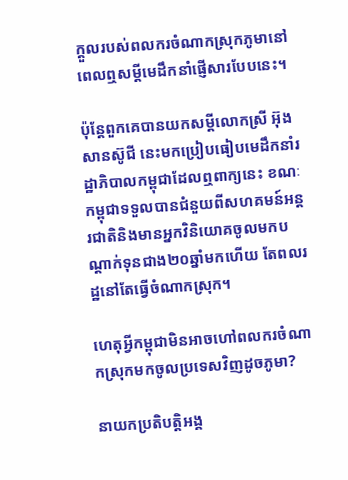ក្តួលរបស់ពលករចំណាកស្រុកភូមានៅពេលឮសម្តីមេដឹកនាំផ្ញើសារបែបនេះ។

ប៉ុន្តែពួកគេបានយកសម្តីលោកស្រី អ៊ុង សានស៊ូជី នេះមកប្រៀបធៀបមេដឹកនាំរដ្ឋាភិបាលកម្ពុជាដែលឮពាក្យនេះ ខណៈកម្ពុជាទទួលបានជំនួយពីសហគមន៍អន្តរជាតិនិងមានអ្នកវិនិយោគចូលមកបណ្តាក់ទុនជាង២០ឆ្នាំមកហើយ តែពលរដ្ឋនៅតែធ្វើចំណាកស្រុក។

ហេតុអ្វីកម្ពុជាមិនអាចហៅពលករចំណាកស្រុកមកចូលប្រទេសវិញដូចភូមា?

នាយកប្រតិបត្តិអង្គ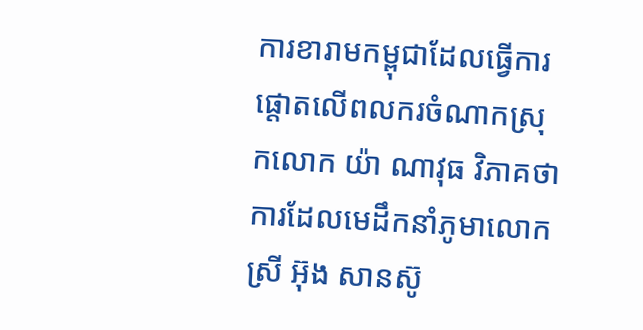ការខារាមកម្ពុជាដែលធ្វើការផ្តោតលើពលករចំណាកស្រុកលោក យ៉ា ណាវុធ វិភាគថាការដែលមេដឹកនាំភូមាលោកស្រី អ៊ុង សានស៊ូ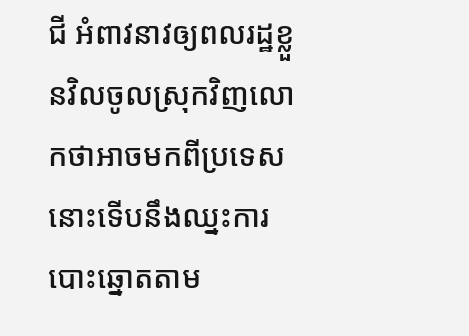ជី អំពាវនាវឲ្យពលរដ្ឋខ្លួនវិលចូលស្រុកវិញលោកថាអាចមកពីប្រទេសនោះទើបនឹងឈ្នះការបោះឆ្នោតតាម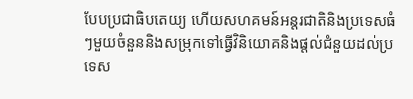បែបប្រជាធិបតេយ្យ ហើយសហគមន៍អន្តរជាតិនិងប្រទេសធំៗមួយចំនួននិងសម្រុកទៅធ្វើវិនិយោគនិងផ្តល់ជំនួយដល់ប្រទេស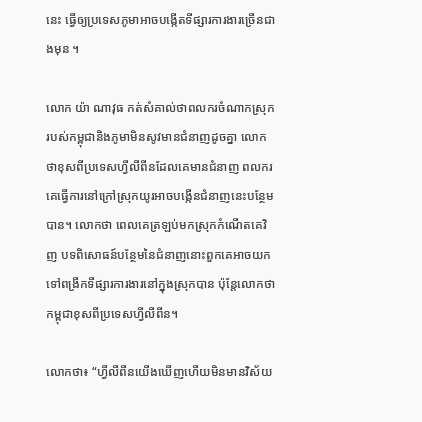នេះ ធ្វើឲ្យប្រទេសភូមាអាចបង្កើតទីផ្សារការងារច្រើនជាងមុន ។

លោក យ៉ា ណាវុធ កត់សំគាល់ថាពលករចំណាកស្រុករបស់កម្ពុជានិងភូមាមិនសូវមានជំនាញដូចគ្នា លោកថាខុសពីប្រទេសហ្វីលីពីនដែលគេមានជំនាញ ពលករគេធ្វើការនៅក្រៅសុ្រកយូរអាចបង្កើនជំនាញនេះបន្ថែមបាន។ លោកថា ពេលគេត្រឡប់មកស្រុកកំណើតគេវិញ បទពិសោធន៍បន្ថែមនៃជំនាញនោះពួកគេអាចយកទៅពង្រីកទីផ្សារការងារនៅក្នុងស្រុកបាន ប៉ុន្តែលោកថាកម្ពុជាខុសពីប្រទេសហ្វីលីពីន។

លោកថា៖ “ហ្វីលីពីនយើងឃើញហើយមិនមានវិស័យ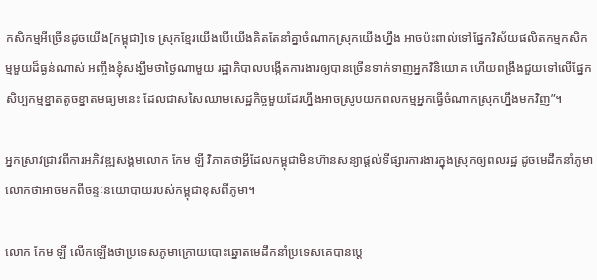កសិកម្មអីច្រើនដូចយើង[កម្ពុជា]ទេ ស្រុកខ្មែរយើងបើយើងគិតតែនាំគ្នាចំណាកស្រុកយើងហ្នឹង អាចប៉ះពាល់ទៅផ្នែកវិស័យផលិតកម្មកសិកម្មមួយដ៏ធ្ងន់ណាស់ អញ្ចឹងខ្ញុំសង្ឃឹមថាថ្ងៃណាមួយ រដ្ឋាភិបាលបង្កើតការងារឲ្យបានច្រើនទាក់ទាញអ្នកវិនិយោគ ហើយពង្រឹងជួយទៅលើផ្នែកសិប្បកម្មខ្នាតតូចខ្នាតមធ្យមនេះ ដែលជាសសៃឈាមសេដ្ឋកិច្ចមួយដែរហ្នឹងអាចស្រូបយកពលកម្មអ្នកធ្វើចំណាកស្រុកហ្នឹងមកវិញ”។

អ្នកស្រាវជ្រាវពីការអភិវឌ្ឍសង្គមលោក កែម ឡី វិភាគថាអ្វីដែលកម្ពុជាមិនហ៊ានសន្យាផ្តល់ទីផ្សារការងារក្នុងស្រុកឲ្យពលរដ្ឋ ដូចមេដឹកនាំភូមា លោកថាអាចមកពីចន្ទៈនយោបាយរបស់កម្ពុជាខុសពីភូមា។

លោក កែម ឡី លើកឡើងថាប្រទេសភូមាក្រោយបោះឆ្នោតមេដឹកនាំប្រទេសគេបានប្តេ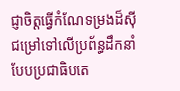ជ្ញាចិត្តធ្វើកំណែទម្រងដ៏ស៊ីជម្រៅទៅលើប្រព័ន្ធដឹកនាំបែបប្រជាធិបតេ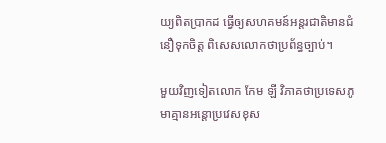យ្យពិតប្រាកដ ធ្វើឲ្យសហគមន៍អន្តរជាតិមានជំនឿទុកចិត្ត ពិសេសលោកថាប្រព័ន្ធច្បាប់។

មួយវិញទៀតលោក កែម ឡី វិភាគថាប្រទេសភូមាគ្មានអន្តោប្រវេសខុស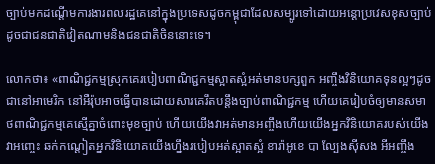ច្បាប់មកដណ្តើមការងារពលរដ្ឋគេនៅក្នុងប្រទេសដូចកម្ពុជាដែលសម្បូរទៅដោយអន្តោប្រវេសខុសច្បាប់ដូចជាជនជាតិវៀតណាមនិងជនជាតិចិននោះទេ។

លោកថា៖ «ពាណិជ្ជកម្មស្រុកគេរបៀបពាណិជ្ជកម្មស្អាតស្អំអត់មានបក្សពួក អញ្ចឹងវិនិយោគទុនល្អៗដូចជានៅអាមេរិក នៅអឺរ៉ុបអាចធ្វើបានដោយសារគេរឹតបន្តឹងច្បាប់ពាណិជ្ជកម្ម ហើយគេរៀបចំឲ្យមានសមាថពាណិជ្ជកម្មគេស្មើគ្នាចំពោះមុខច្បាប់ ហើយយើងវាអត់មានអញ្ចឹងហើយយើងអ្នកវិនិយោគរបស់យើងវាអញ្ចេះ ឆក់កណ្តៀតអ្នកវិនិយោគយើងហ្នឹងរបៀបអត់ស្អាតស្អំ ខារ៉ាអូខេ បា ល្បែងស៊ីសង អីអញ្ចឹង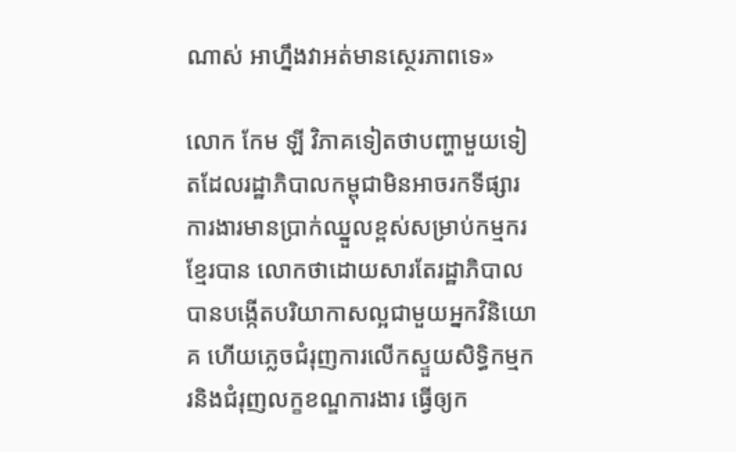ណាស់ អាហ្នឹងវាអត់មានស្ថេរភាពទេ»

លោក កែម ឡី វិភាគទៀតថាបញ្ហាមួយទៀតដែលរដ្ឋាភិបាលកម្ពុជាមិនអាចរកទីផ្សារការងារមានប្រាក់ឈ្នួលខ្ពស់សម្រាប់កម្មករខ្មែរបាន លោកថាដោយសារតែរដ្ឋាភិបាលបានបង្កើតបរិយាកាសល្អជាមួយអ្នកវិនិយោគ ហើយភ្លេចជំរុញការលើកស្ទួយសិទ្ធិកម្មករនិងជំរុញលក្ខខណ្ឌការងារ ធ្វើឲ្យក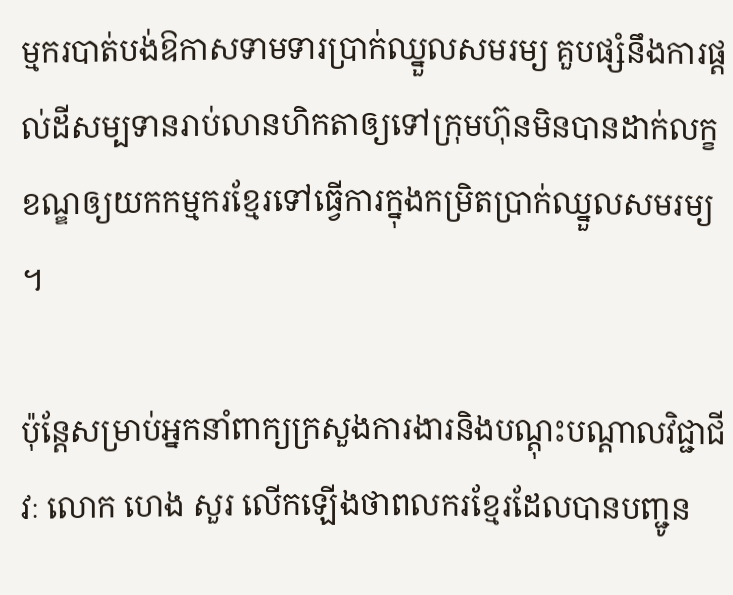ម្មករបាត់បង់ឱកាសទាមទារប្រាក់ឈ្នួលសមរម្យ គួបផ្សំនឹងការផ្តល់ដីសម្បទានរាប់លានហិកតាឲ្យទៅក្រុមហ៊ុនមិនបានដាក់លក្ខខណ្ឌឲ្យយកកម្មករខ្មែរទៅធ្វើការក្នុងកម្រិតប្រាក់ឈ្នួលសមរម្យ ។

ប៉ុន្តែសម្រាប់អ្នកនាំពាក្យក្រសួងការងារនិងបណ្តុះបណ្តាលវិជ្ជាជីវៈ លោក ហេង សួរ លើកឡើងថាពលករខ្មែរដែលបានបញ្ជូន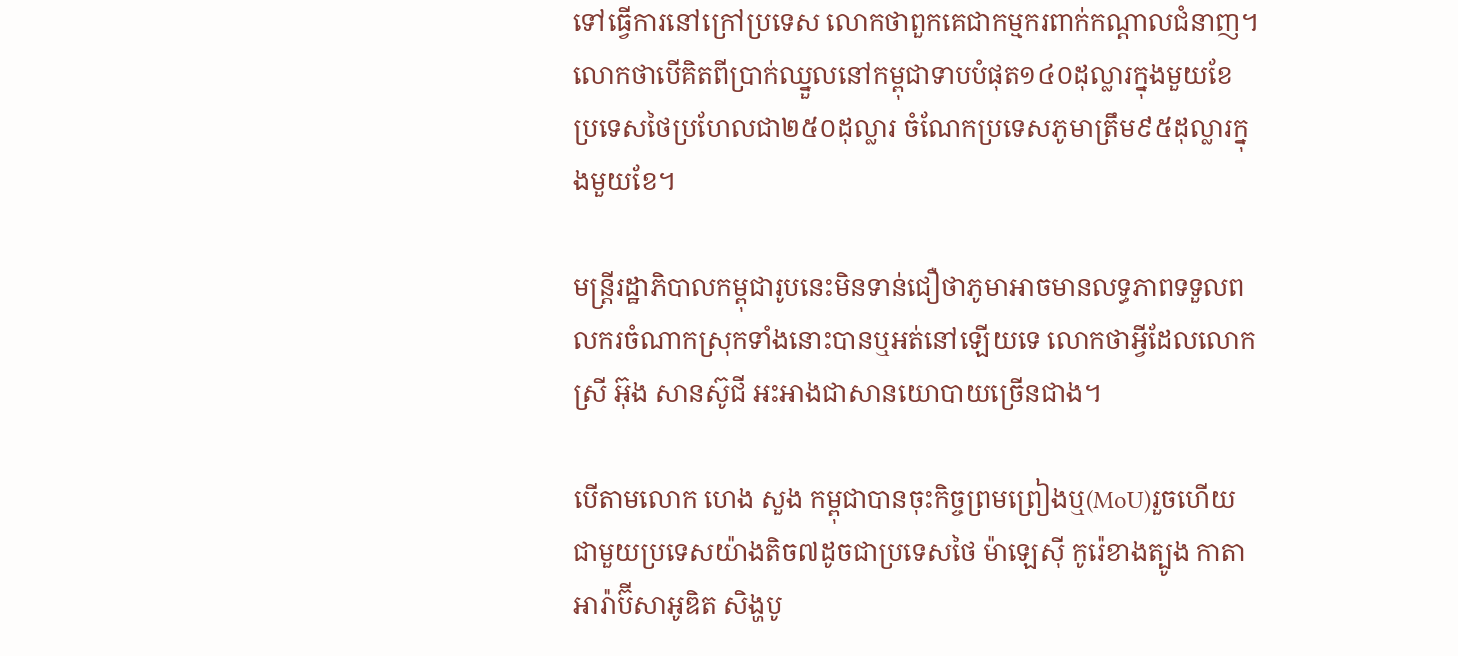ទៅធ្វើការនៅក្រៅប្រទេស លោកថាពួកគេជាកម្មករពាក់កណ្តាលជំនាញ។ លោកថាបើគិតពីប្រាក់ឈ្នួលនៅកម្ពុជាទាបបំផុត១៤០ដុល្លារក្នុងមួយខែ ប្រទេសថៃប្រហែលជា២៥០ដុល្លារ ចំណែកប្រទេសភូមាត្រឹម៩៥ដុល្លារក្នុងមួយខែ។

មន្ត្រីរដ្ឋាភិបាលកម្ពុជារូបនេះមិនទាន់ជឿថាភូមាអាចមានលទ្ធភាពទទួលពលករចំណាកស្រុកទាំងនោះបានឬអត់នៅឡើយទេ លោកថាអ្វីដែលលោកស្រី អ៊ុង សានស៊ូជី អះអាងជាសានយោបាយច្រើនជាង។

បើតាមលោក ហេង សួង កម្ពុជាបានចុះកិច្ចព្រមព្រៀងឬ(MoU)រួចហើយជាមួយប្រទេសយ៉ាងតិច៧ដូចជាប្រទេសថៃ ម៉ាឡេស៊ី កូរ៉េខាងត្បូង កាតា អារ៉ាប៊ីសាអូឌិត សិង្ហបូ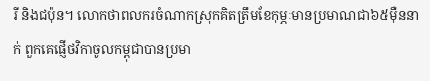រី និងជប៉ុន។ លោកថាពលករចំណាកស្រុកគិតត្រឹមខែកុម្ភៈមានប្រមាណជា៦៥ម៉ឺននាក់ ពួកគេផ្ញើថវិកាចូលកម្ពុជាបានប្រមា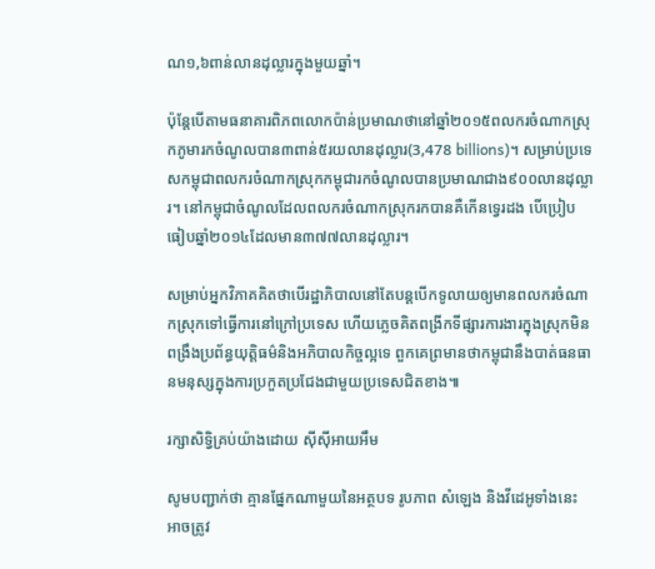ណ១,៦ពាន់លានដុល្លារក្នុងមួយឆ្នាំ។

ប៉ុន្តែបើតាមធនាគារពិភពលោកប៉ាន់ប្រមាណថានៅឆ្នាំ២០១៥ពលករចំណាកស្រុកភូមារកចំណូលបាន៣ពាន់៥រយលានដុល្លារ(3,478 billions)។ សម្រាប់ប្រទេសកម្ពុជាពលករចំណាកស្រុកកម្ពុជារកចំណូលបានប្រមាណជាង៩០០លានដុល្លារ។ នៅកម្ពុជាចំណូលដែលពលករចំណាកស្រុករកបានគឺកើនទ្វេរដង បើប្រៀបធៀបឆ្នាំ២០១៤ដែលមាន៣៧៧លានដុល្លារ។

សម្រាប់អ្នកវិភាគគិតថាបើរដ្ឋាភិបាលនៅតែបន្តបើកទូលាយឲ្យមានពលករចំណាកស្រុកទៅធ្វើការនៅក្រៅប្រទេស ហើយភ្លេចគិតពង្រីកទីផ្សារការងារក្នុងស្រុកមិនពង្រឹងប្រព័ន្ធយុត្តិធម៌និងអភិបាលកិច្ចល្អទេ ពួកគេព្រមានថាកម្ពុជានឹងបាត់ធនធានមនុស្សក្នុងការប្រកួតប្រជែងជាមួយប្រទេសជិតខាង៕

រក្សាសិទ្វិគ្រប់យ៉ាងដោយ ស៊ីស៊ីអាយអឹម

សូមបញ្ជាក់ថា គ្មានផ្នែកណាមួយនៃអត្ថបទ រូបភាព សំឡេង និងវីដេអូទាំងនេះ អាចត្រូវ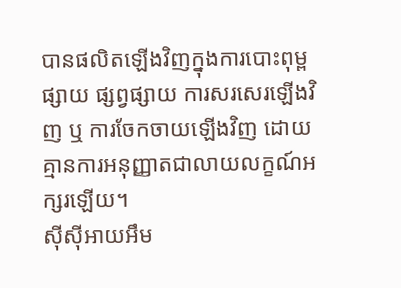បានផលិតឡើងវិញក្នុងការបោះពុម្ពផ្សាយ ផ្សព្វផ្សាយ ការសរសេរឡើងវិញ ឬ ការចែកចាយឡើងវិញ ដោយគ្មានការអនុញ្ញាតជាលាយលក្ខណ៍អក្សរឡើយ។
ស៊ីស៊ីអាយអឹម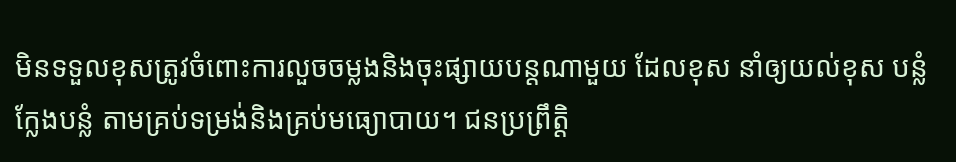មិនទទួលខុសត្រូវចំពោះការលួចចម្លងនិងចុះផ្សាយបន្តណាមួយ ដែលខុស នាំឲ្យយល់ខុស បន្លំ ក្លែងបន្លំ តាមគ្រប់ទម្រង់និងគ្រប់មធ្យោបាយ។ ជនប្រព្រឹត្តិ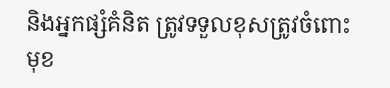និងអ្នកផ្សំគំនិត ត្រូវទទួលខុសត្រូវចំពោះមុខ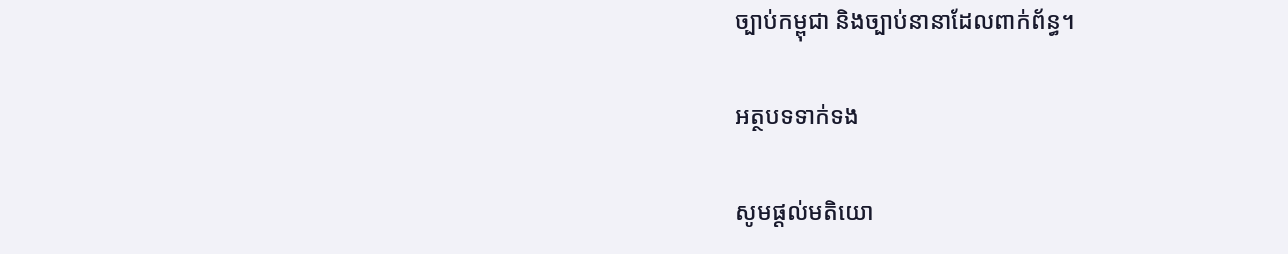ច្បាប់កម្ពុជា និងច្បាប់នានាដែលពាក់ព័ន្ធ។

អត្ថបទទាក់ទង

សូមផ្ដល់មតិយោ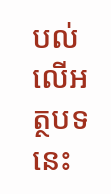បល់លើអត្ថបទនេះ